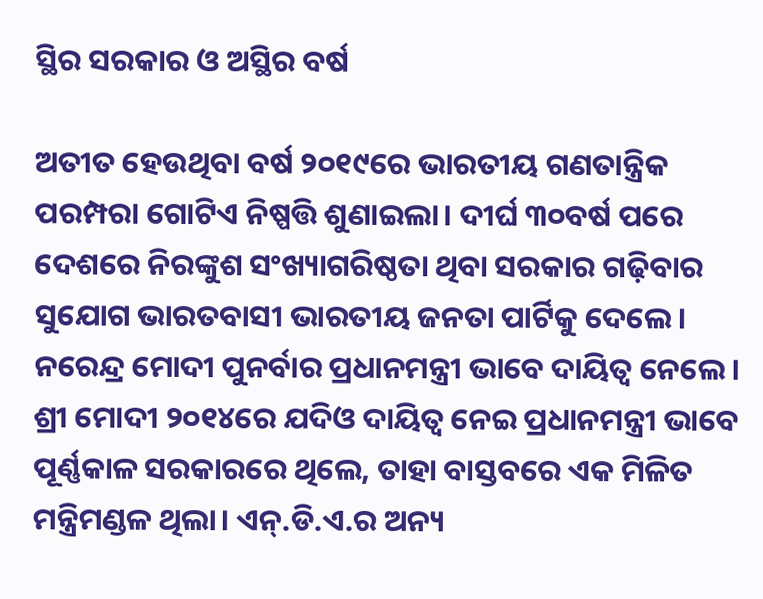ସ୍ଥିର ସରକାର ଓ ଅସ୍ଥିର ବର୍ଷ

ଅତୀତ ହେଉଥିବା ବର୍ଷ ୨୦୧୯ରେ ଭାରତୀୟ ଗଣତାନ୍ତ୍ରିକ ପରମ୍ପରା ଗୋଟିଏ ନିଷ୍ପତ୍ତି ଶୁଣାଇଲା। ଦୀର୍ଘ ୩୦ବର୍ଷ ପରେ ଦେଶରେ ନିରଙ୍କୁଶ ସଂଖ୍ୟାଗରିଷ୍ଠତା ଥିବା ସରକାର ଗଢ଼ିବାର ସୁଯୋଗ ଭାରତବାସୀ ଭାରତୀୟ ଜନତା ପାର୍ଟିକୁ ଦେଲେ। ନରେନ୍ଦ୍ର ମୋଦୀ ପୁନର୍ବାର ପ୍ରଧାନମନ୍ତ୍ରୀ ଭାବେ ଦାୟିତ୍ୱ ନେଲେ। ଶ୍ରୀ ମୋଦୀ ୨୦୧୪ରେ ଯଦିଓ ଦାୟିତ୍ୱ ନେଇ ପ୍ରଧାନମନ୍ତ୍ରୀ ଭାବେ ପୂର୍ଣ୍ଣକାଳ ସରକାରରେ ଥିଲେ, ତାହା ବାସ୍ତବରେ ଏକ ମିଳିତ ମନ୍ତ୍ରିମଣ୍ଡଳ ଥିଲା। ଏନ୍‌.ଡି.ଏ.ର ଅନ୍ୟ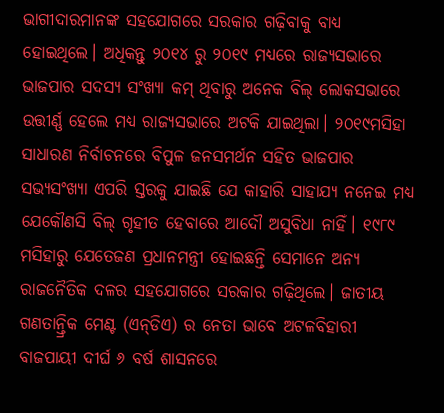ଭାଗୀଦାରମାନଙ୍କ ସହଯୋଗରେ ସରକାର ଗଢ଼ିବାକୁ ବାଧ୍ୟ ହୋଇଥିଲେ। ଅଧିକନ୍ତୁ ୨୦୧୪ ରୁ ୨୦୧୯ ମଧ୍ୟରେ ରାଜ୍ୟସଭାରେ ଭାଜପାର ସଦସ୍ୟ ସଂଖ୍ୟା କମ୍‌ ଥିବାରୁ ଅନେକ ବିଲ୍‌ ଲୋକସଭାରେ ଉତ୍ତୀର୍ଣ୍ଣ ହେଲେ ମଧ୍ୟ ରାଜ୍ୟସଭାରେ ଅଟକି ଯାଇଥିଲା। ୨୦୧୯ମସିହା ସାଧାରଣ ନିର୍ବାଚନରେ ବିପୁଳ ଜନସମର୍ଥନ ସହିତ ଭାଜପାର ସଭ୍ୟସଂଖ୍ୟା ଏପରି ସ୍ତରକୁ ଯାଇଛି ଯେ କାହାରି ସାହାଯ୍ୟ ନନେଇ ମଧ୍ୟ ଯେକୌଣସି ବିଲ୍‌ ଗୃହୀତ ହେବାରେ ଆଦୌ ଅସୁବିଧା ନାହିଁ। ୧୯୮୯ ମସିହାରୁ ଯେତେଜଣ ପ୍ରଧାନମନ୍ତ୍ରୀ ହୋଇଛନ୍ତି ସେମାନେ ଅନ୍ୟ ରାଜନୈତିକ ଦଳର ସହଯୋଗରେ ସରକାର ଗଢ଼ିଥିଲେ। ଜାତୀୟ ଗଣତାନ୍ତ୍ରିକ ମେଣ୍ଟ (ଏନ୍‌ଡିଏ) ର ନେତା ଭାବେ ଅଟଳବିହାରୀ ବାଜପାୟୀ ଦୀର୍ଘ ୬ ବର୍ଷ ଶାସନରେ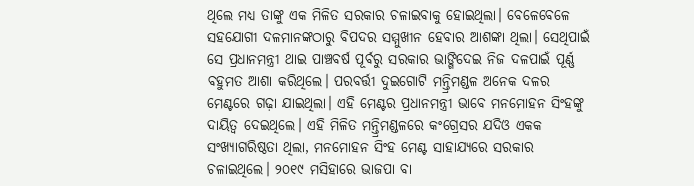ଥିଲେ ମଧ୍ୟ ତାଙ୍କୁ ଏକ ମିଳିତ ସରକାର ଚଳାଇବାକୁ ହୋଇଥିଲା। ବେଳେବେଳେ ସହଯୋଗୀ ଦଳମାନଙ୍କଠାରୁ ବିପଦର ସମ୍ମୁଖୀନ ହେବାର ଆଶଙ୍କା ଥିଲା। ସେଥିପାଇଁ ସେ ପ୍ରଧାନମନ୍ତ୍ରୀ ଥାଇ ପାଞ୍ଚବର୍ଷ ପୂର୍ବରୁ ସରକାର ଭାଙ୍ଗିଦେଇ ନିଜ ଦଳପାଇଁ ପୂର୍ଣ୍ଣ ବହୁମତ ଆଶା କରିଥିଲେ। ପରବର୍ତ୍ତୀ ଦୁଇଗୋଟି ମନ୍ତ୍ରିମଣ୍ଡଳ ଅନେକ ଦଳର ମେଣ୍ଟରେ ଗଢ଼ା ଯାଇଥିଲା। ଏହି ମେଣ୍ଟର ପ୍ରଧାନମନ୍ତ୍ରୀ ଭାବେ ମନମୋହନ ସିଂହଙ୍କୁ ଦାୟିତ୍ୱ ଦେଇଥିଲେ। ଏହି ମିଳିତ ମନ୍ତ୍ରିମଣ୍ଡଳରେ କଂଗ୍ରେସର ଯଦିଓ ଏକକ ସଂଖ୍ୟାଗରିଷ୍ଠତା ଥିଲା, ମନମୋହନ ସିଂହ ମେଣ୍ଟ ସାହାଯ୍ୟରେ ସରକାର ଚଳାଇଥିଲେ। ୨୦୧୯ ମସିହାରେ ଭାଜପା ବା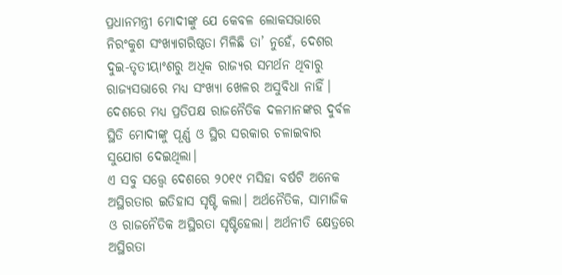ପ୍ରଧାନମନ୍ତ୍ରୀ ମୋଦୀଙ୍କୁ ଯେ କେବଳ ଲୋକସଭାରେ ନିରଂକୁଶ ସଂଖ୍ୟାଗରିଷ୍ଠତା ମିଳିଛି ତା’ ନୁହେଁ, ଦେଶର ଦୁଇ-ତୃତୀୟାଂଶରୁ ଅଧିକ ରାଜ୍ୟର ସମର୍ଥନ ଥିବାରୁ ରାଜ୍ୟସଭାରେ ମଧ୍ୟ ସଂଖ୍ୟା ଖେଳର ଅସୁବିଧା ନାହିଁ। ଦେଶରେ ମଧ୍ୟ ପ୍ରତିପକ୍ଷ ରାଜନୈତିକ ଦଳମାନଙ୍କର ଦୁର୍ବଳ ସ୍ଥିତି ମୋଦୀଙ୍କୁ ପୂର୍ଣ୍ଣ ଓ ସ୍ଥିର ସରକାର ଚଳାଇବାର ସୁଯୋଗ ଦେଇଥିଲା।
ଏ ସବୁ ସତ୍ତ୍ୱେ ଦେଶରେ ୨୦୧୯ ମସିହା ବର୍ଷଟି ଅନେକ ଅସ୍ଥିରତାର ଇତିହାସ ସୃଷ୍ଟି କଲା। ଅର୍ଥନୈତିକ, ସାମାଜିକ ଓ ରାଜନୈତିକ ଅସ୍ଥିରତା ସୃଷ୍ଟିହେଲା। ଅର୍ଥନୀତି କ୍ଷେତ୍ରରେ ଅସ୍ଥିରତା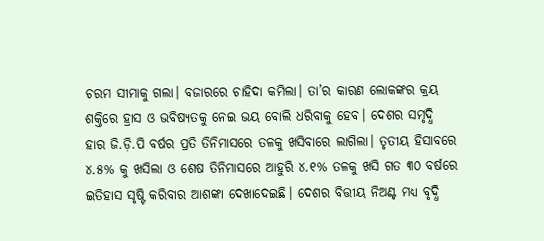ଚରମ ସୀମାକୁ ଗଲା। ବଜାରରେ ଚାହିଦା କମିଲା। ତା’ର କାରଣ ଲୋକଙ୍କର କ୍ରୟ ଶକ୍ତିରେ ହ୍ରାସ ଓ ଭବିଷ୍ୟତକୁ ନେଇ ଭୟ ବୋଲି ଧରିବାକୁ ହେବ। ଦେଶର ସମୃଦ୍ଧି ହାର ଜି.ଡ଼ି.ପି ବର୍ଷର ପ୍ରତି ତିନିମାସରେ ତଳକୁ ଖସିବାରେ ଲାଗିଲା। ତୃତୀୟ ହିସାବରେ ୪.୫% କୁ ଖସିଲା ଓ ଶେଷ ତିନିମାସରେ ଆହୁରି ୪.୧% ତଳକୁ ଖସି ଗତ ୩୦ ବର୍ଷରେ ଇତିହାସ ସୃଷ୍ଟି କରିବାର ଆଶଙ୍କା ଦେଖାଦେଇଛି। ଦେଶର ବିତ୍ତୀୟ ନିଅଣ୍ଟ ମଧ୍ୟ ବୃଦ୍ଧି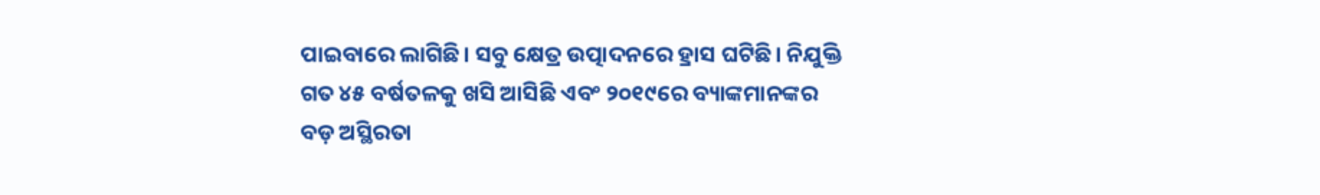ପାଇବାରେ ଲାଗିଛି। ସବୁ କ୍ଷେତ୍ର ଉତ୍ପାଦନରେ ହ୍ରାସ ଘଟିଛି। ନିଯୁକ୍ତି ଗତ ୪୫ ବର୍ଷତଳକୁ ଖସି ଆସିଛି ଏବଂ ୨୦୧୯ରେ ବ୍ୟାଙ୍କମାନଙ୍କର ବଡ଼ ଅସ୍ଥିରତା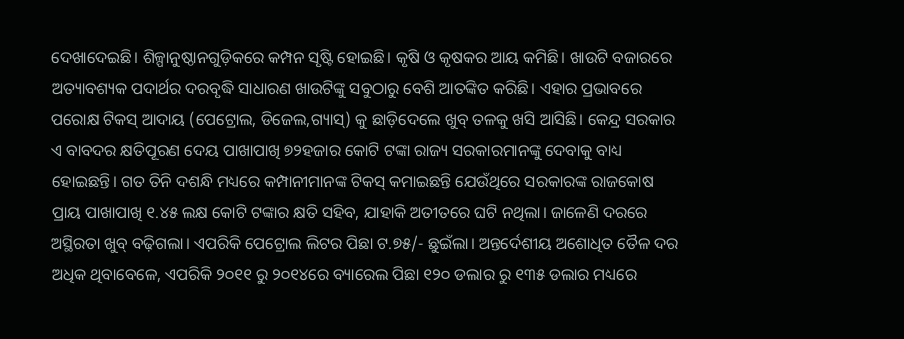ଦେଖାଦେଇଛି। ଶିଳ୍ପାନୁଷ୍ଠାନଗୁଡ଼ିକରେ କମ୍ପନ ସୃଷ୍ଟି ହୋଇଛି। କୃଷି ଓ କୃଷକର ଆୟ କମିଛି। ଖାଉଟି ବଜାରରେ ଅତ୍ୟାବଶ୍ୟକ ପଦାର୍ଥର ଦରବୃଦ୍ଧି ସାଧାରଣ ଖାଉଟିଙ୍କୁ ସବୁଠାରୁ ବେଶି ଆତଙ୍କିତ କରିଛି। ଏହାର ପ୍ରଭାବରେ ପରୋକ୍ଷ ଟିକସ୍‌ ଆଦାୟ (ପେଟ୍ରୋଲ, ଡିଜେଲ,ଗ୍ୟାସ୍‌) କୁ ଛାଡ଼ିଦେଲେ ଖୁବ୍‌ ତଳକୁ ଖସି ଆସିଛି। କେନ୍ଦ୍ର ସରକାର ଏ ବାବଦର କ୍ଷତିପୂରଣ ଦେୟ ପାଖାପାଖି ୭୨ହଜାର କୋଟି ଟଙ୍କା ରାଜ୍ୟ ସରକାରମାନଙ୍କୁ ଦେବାକୁ ବାଧ୍ୟ ହୋଇଛନ୍ତି। ଗତ ତିନି ଦଶନ୍ଧି ମଧ୍ୟରେ କମ୍ପାନୀମାନଙ୍କ ଟିକସ୍‌ କମାଇଛନ୍ତି ଯେଉଁଥିରେ ସରକାରଙ୍କ ରାଜକୋଷ ପ୍ରାୟ ପାଖାପାଖି ୧.୪୫ ଲକ୍ଷ କୋଟି ଟଙ୍କାର କ୍ଷତି ସହିବ, ଯାହାକି ଅତୀତରେ ଘଟି ନଥିଲା। ଜାଳେଣି ଦରରେ ଅସ୍ଥିରତା ଖୁବ୍‌ ବଢ଼ିଗଲା। ଏପରିକି ପେଟ୍ରୋଲ ଲିଟର ପିଛା ଟ.୭୫/- ଛୁଇଁଲା। ଅନ୍ତର୍ଦେଶୀୟ ଅଶୋଧିତ ତୈଳ ଦର ଅଧିକ ଥିବାବେଳେ, ଏପରିକି ୨୦୧୧ ରୁ ୨୦୧୪ରେ ବ୍ୟାରେଲ ପିଛା ୧୨୦ ଡଲାର ରୁ ୧୩୫ ଡଲାର ମଧ୍ୟରେ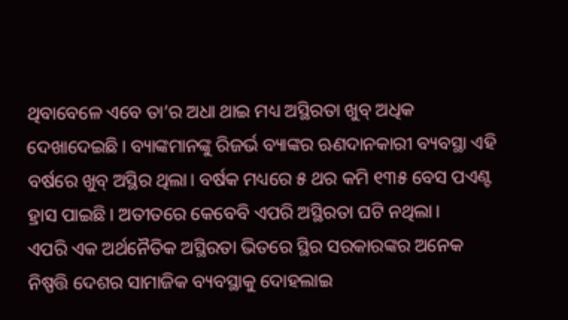ଥିବାବେଳେ ଏବେ ତା’ର ଅଧା ଥାଇ ମଧ୍ୟ ଅସ୍ଥିରତା ଖୁବ୍‌ ଅଧିକ ଦେଖାଦେଇଛି। ବ୍ୟାଙ୍କମାନଙ୍କୁ ରିଜର୍ଭ ବ୍ୟାଙ୍କର ଋଣଦାନକାରୀ ବ୍ୟବସ୍ଥା ଏହି ବର୍ଷରେ ଖୁବ୍‌ ଅସ୍ଥିର ଥିଲା। ବର୍ଷକ ମଧ୍ୟରେ ୫ ଥର କମି ୧୩୫ ବେସ ପଏଣ୍ଟ ହ୍ରାସ ପାଇଛି। ଅତୀତରେ କେବେବି ଏପରି ଅସ୍ଥିରତା ଘଟି ନଥିଲା।
ଏପରି ଏକ ଅର୍ଥନୈତିକ ଅସ୍ଥିରତା ଭିତରେ ସ୍ଥିର ସରକାରଙ୍କର ଅନେକ ନିଷ୍ପତ୍ତି ଦେଶର ସାମାଜିକ ବ୍ୟବସ୍ଥାକୁ ଦୋହଲାଇ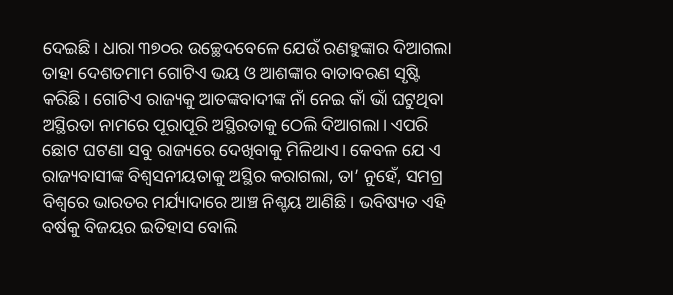ଦେଇଛି। ଧାରା ୩୭୦ର ଉଚ୍ଛେଦବେଳେ ଯେଉଁ ରଣହୁଙ୍କାର ଦିଆଗଲା ତାହା ଦେଶତମାମ ଗୋଟିଏ ଭୟ ଓ ଆଶଙ୍କାର ବାତାବରଣ ସୃଷ୍ଟି କରିଛି। ଗୋଟିଏ ରାଜ୍ୟକୁ ଆତଙ୍କବାଦୀଙ୍କ ନାଁ ନେଇ କାଁ ଭାଁ ଘଟୁଥିବା ଅସ୍ଥିରତା ନାମରେ ପୂରାପୂରି ଅସ୍ଥିରତାକୁ ଠେଲି ଦିଆଗଲା। ଏପରି ଛୋଟ ଘଟଣା ସବୁ ରାଜ୍ୟରେ ଦେଖିବାକୁ ମିଳିଥାଏ। କେବଳ ଯେ ଏ ରାଜ୍ୟବାସୀଙ୍କ ବିଶ୍ୱସନୀୟତାକୁ ଅସ୍ଥିର କରାଗଲା, ତା’ ନୁହେଁ, ସମଗ୍ର ବିଶ୍ୱରେ ଭାରତର ମର୍ଯ୍ୟାଦାରେ ଆଞ୍ଚ ନିଶ୍ଚୟ ଆଣିଛି। ଭବିଷ୍ୟତ ଏହି ବର୍ଷକୁ ବିଜୟର ଇତିହାସ ବୋଲି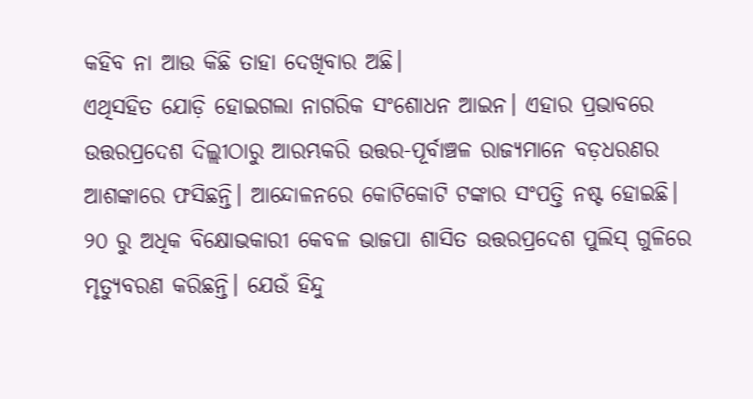କହିବ ନା ଆଉ କିଛି ତାହା ଦେଖିବାର ଅଛି।
ଏଥିସହିତ ଯୋଡ଼ି ହୋଇଗଲା ନାଗରିକ ସଂଶୋଧନ ଆଇନ। ଏହାର ପ୍ରଭାବରେ ଉତ୍ତରପ୍ରଦେଶ ଦିଲ୍ଲୀଠାରୁ ଆରମ୍ଭକରି ଉତ୍ତର-ପୂର୍ବାଞ୍ଚଳ ରାଜ୍ୟମାନେ ବଡ଼ଧରଣର ଆଶଙ୍କାରେ ଫସିଛନ୍ତି। ଆନ୍ଦୋଳନରେ କୋଟିକୋଟି ଟଙ୍କାର ସଂପତ୍ତି ନଷ୍ଟ ହୋଇଛି। ୨୦ ରୁ ଅଧିକ ବିକ୍ଷୋଭକାରୀ କେବଳ ଭାଜପା ଶାସିତ ଉତ୍ତରପ୍ରଦେଶ ପୁଲିସ୍‌ ଗୁଳିରେ ମୃତ୍ୟୁବରଣ କରିଛନ୍ତି। ଯେଉଁ ହିନ୍ଦୁ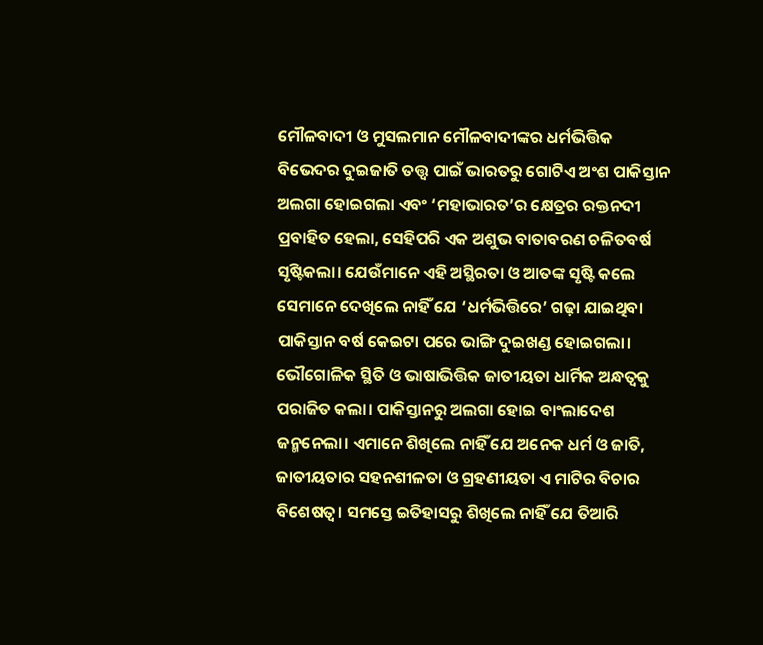ମୌଳବାଦୀ ଓ ମୁସଲମାନ ମୌଳବାଦୀଙ୍କର ଧର୍ମଭିତ୍ତିକ ବିଭେଦର ଦୁଇଜାତି ତତ୍ତ୍ୱ ପାଇଁ ଭାରତରୁ ଗୋଟିଏ ଅଂଶ ପାକିସ୍ତାନ ଅଲଗା ହୋଇଗଲା ଏବଂ ‘ମହାଭାରତ’ର କ୍ଷେତ୍ରର ରକ୍ତନଦୀ ପ୍ରବାହିତ ହେଲା, ସେହିପରି ଏକ ଅଶୁଭ ବାତାବରଣ ଚଳିତବର୍ଷ ସୃଷ୍ଟିକଲା। ଯେଉଁମାନେ ଏହି ଅସ୍ଥିରତା ଓ ଆତଙ୍କ ସୃଷ୍ଟି କଲେ ସେମାନେ ଦେଖିଲେ ନାହିଁ ଯେ ‘ଧର୍ମଭିତ୍ତିରେ’ ଗଢ଼ା ଯାଇଥିବା ପାକିସ୍ତାନ ବର୍ଷ କେଇଟା ପରେ ଭାଙ୍ଗି ଦୁଇଖଣ୍ଡ ହୋଇଗଲା। ଭୌଗୋଳିକ ସ୍ଥିତି ଓ ଭାଷାଭିତ୍ତିକ ଜାତୀୟତା ଧାର୍ମିକ ଅନ୍ଧତ୍ୱକୁ ପରାଜିତ କଲା। ପାକିସ୍ତାନରୁ ଅଲଗା ହୋଇ ବାଂଲାଦେଶ ଜନ୍ମନେଲା। ଏମାନେ ଶିଖିଲେ ନାହିଁ ଯେ ଅନେକ ଧର୍ମ ଓ ଜାତି, ଜାତୀୟତାର ସହନଶୀଳତା ଓ ଗ୍ରହଣୀୟତା ଏ ମାଟିର ବିଚାର ବିଶେଷତ୍ୱ। ସମସ୍ତେ ଇତିହାସରୁ ଶିଖିଲେ ନାହିଁ ଯେ ତିଆରି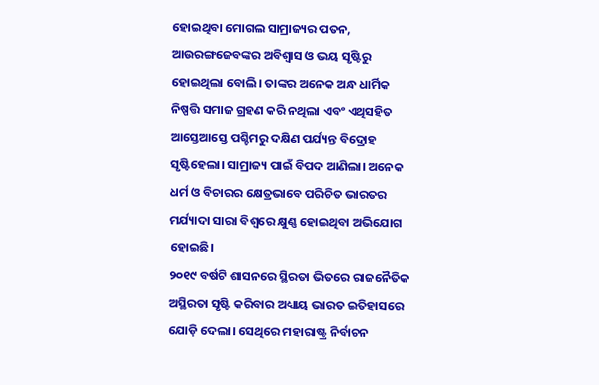ହୋଇଥିବା ମୋଗଲ ସାମ୍ରାଜ୍ୟର ପତନ, ଆଉରଙ୍ଗଜେବଙ୍କର ଅବିଶ୍ୱାସ ଓ ଭୟ ସୃଷ୍ଟିରୁ ହୋଇଥିଲା ବୋଲି। ତାଙ୍କର ଅନେକ ଅନ୍ଧ ଧାର୍ମିକ ନିଷ୍ପତ୍ତି ସମାଜ ଗ୍ରହଣ କରି ନଥିଲା ଏବଂ ଏଥିସହିତ ଆସ୍ତେଆସ୍ତେ ପଶ୍ଚିମରୁ ଦକ୍ଷିଣ ପର୍ଯ୍ୟନ୍ତ ବିଦ୍ରୋହ ସୃଷ୍ଟିହେଲା। ସାମ୍ରାଜ୍ୟ ପାଇଁ ବିପଦ ଆଣିଲା। ଅନେକ ଧର୍ମ ଓ ବିଚାରର କ୍ଷେତ୍ରଭାବେ ପରିଚିତ ଭାରତର ମର୍ଯ୍ୟାଦା ସାରା ବିଶ୍ୱରେ କ୍ଷୁଣ୍ଣ ହୋଇଥିବା ଅଭିଯୋଗ ହୋଇଛି।
୨୦୧୯ ବର୍ଷଟି ଶାସନରେ ସ୍ଥିରତା ଭିତରେ ରାଜନୈତିକ ଅସ୍ଥିରତା ସୃଷ୍ଟି କରିବାର ଅଧ୍ୟାୟ ଭାରତ ଇତିହାସରେ ଯୋଡ଼ି ଦେଲା। ସେଥିରେ ମହାରାଷ୍ଟ୍ର ନିର୍ବାଚନ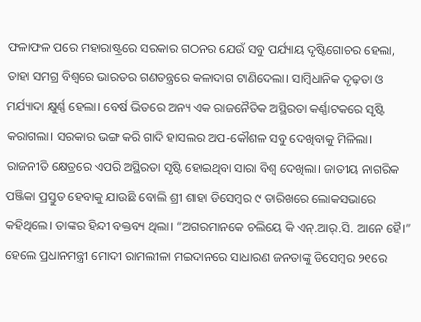ଫଳାଫଳ ପରେ ମହାରାଷ୍ଟ୍ରରେ ସରକାର ଗଠନର ଯେଉଁ ସବୁ ପର୍ଯ୍ୟାୟ ଦୃଷ୍ଟିଗୋଚର ହେଲା, ତାହା ସମଗ୍ର ବିଶ୍ୱରେ ଭାରତର ଗଣତନ୍ତ୍ରରେ କଳାଦାଗ ଟାଣିଦେଲା। ସାମ୍ବିଧାନିକ ଦୃଢ଼ତା ଓ ମର୍ଯ୍ୟାଦା କ୍ଷୁର୍ଣ୍ଣ ହେଲା। ବ‌େ‌ର୍ଷ ଭିତରେ ଅନ୍ୟ ଏକ ରାଜନୈତିକ ଅସ୍ଥିରତା କର୍ଣ୍ଣାଟକରେ ସୃଷ୍ଟି କରାଗଲା। ସରକାର ଭଙ୍ଗ କରି ଗାଦି ହାସଲର ଅପ-କୌଶଳ ସବୁ ଦେଖିବାକୁ ମିଳିଲା। ରାଜନୀତି କ୍ଷେତ୍ରରେ ଏପରି ଅସ୍ଥିରତା ସୃଷ୍ଟି ହୋଇଥିବା ସାରା ବିଶ୍ୱ ଦେଖିଲା। ଜାତୀୟ ନାଗରିକ ପଞ୍ଜିକା ପ୍ରସ୍ତୁତ ହେବାକୁ ଯାଉଛି ବୋଲି ଶ୍ରୀ ଶାହା ଡିସେମ୍ବର ୯ ତାରିଖରେ ଲୋକସଭାରେ କହିଥିଲେ। ତାଙ୍କର ହିନ୍ଦୀ ବକ୍ତବ୍ୟ ଥିଲା। “ଅଗରମାନକେ ଚଲିୟେ କି ଏନ୍‌.ଆର୍‌.ସି. ଆନେ ହୈ।” ହେଲେ ପ୍ରଧାନମନ୍ତ୍ରୀ ମୋଦୀ ରାମଲୀଳା ମଇଦାନରେ ସାଧାରଣ ଜନତାଙ୍କୁ ଡିସେମ୍ବର ୨୧ରେ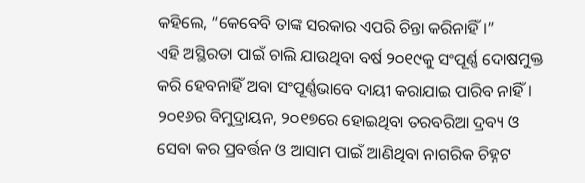କହିଲେ, “କେବେବି ତାଙ୍କ ସରକାର ଏପରି ଚିନ୍ତା କରିନାହିଁ।”
ଏହି ଅସ୍ଥିରତା ପାଇଁ ଚାଲି ଯାଉଥିବା ବର୍ଷ ୨୦୧୯କୁ ସଂପୂର୍ଣ୍ଣ ଦୋଷମୁକ୍ତ କରି ହେବନାହିଁ ଅବା ସଂପୂର୍ଣ୍ଣଭାବେ ଦାୟୀ କରାଯାଇ ପାରିବ ନାହିଁ। ୨୦୧୬ର ବିମୁଦ୍ରାୟନ, ୨୦୧୭ରେ ହୋଇଥିବା ତରବରିଆ ଦ୍ରବ୍ୟ ଓ ସେବା କର ପ୍ରବର୍ତ୍ତନ ଓ ଆସାମ ପାଇଁ ଆଣିଥିବା ନାଗରିକ ଚିହ୍ନଟ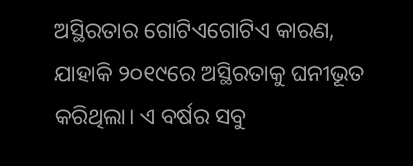ଅସ୍ଥିରତାର ଗୋଟିଏଗୋଟିଏ କାରଣ, ଯାହାକି ୨୦୧୯ରେ ଅସ୍ଥିରତାକୁ ଘନୀଭୂତ କରିଥିଲା। ଏ ବର୍ଷର ସବୁ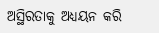ଅସ୍ଥିରତାକୁ ଅଧ୍ୟୟନ କରି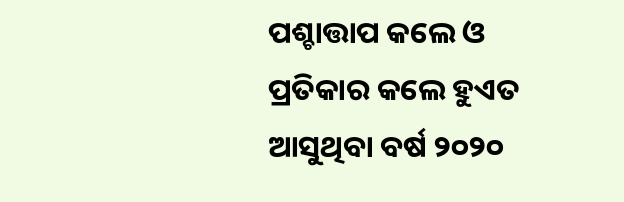ପଶ୍ଚାତ୍ତାପ କଲେ ଓ ପ୍ରତିକାର କଲେ ହୁଏତ ଆସୁଥିବା ବର୍ଷ ୨୦୨୦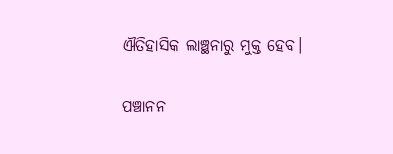ଐତିହାସିକ ଲାଞ୍ଛନାରୁ ମୁକ୍ତ ହେବ।

ପଞ୍ଚାନନ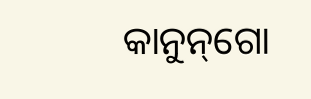କାନୁନ୍‌ଗୋ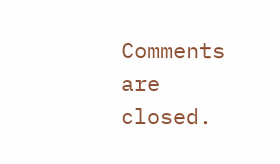Comments are closed.